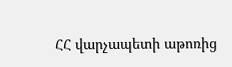ՀՀ վարչապետի աթոռից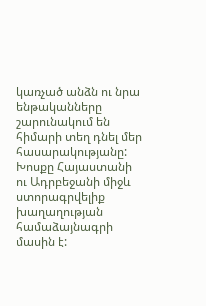կառչած անձն ու նրա ենթականները շարունակում են հիմարի տեղ դնել մեր հասարակությանը: Խոսքը Հայաստանի ու Ադրբեջանի միջև ստորագրվելիք խաղաղության համաձայնագրի մասին է: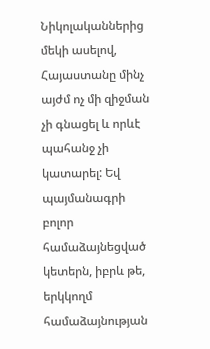Նիկոլականներից մեկի ասելով, Հայաստանը մինչ այժմ ոչ մի զիջման չի գնացել և որևէ պահանջ չի կատարել: Եվ պայմանագրի բոլոր համաձայնեցված կետերն, իբրև թե, երկկողմ համաձայնության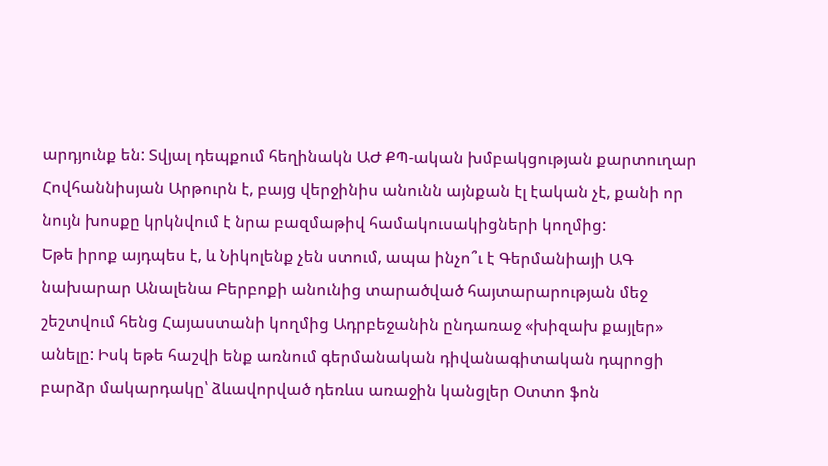արդյունք են: Տվյալ դեպքում հեղինակն ԱԺ ՔՊ-ական խմբակցության քարտուղար Հովհաննիսյան Արթուրն է, բայց վերջինիս անունն այնքան էլ էական չէ, քանի որ նույն խոսքը կրկնվում է նրա բազմաթիվ համակուսակիցների կողմից:
Եթե իրոք այդպես է, և Նիկոլենք չեն ստում, ապա ինչո՞ւ է Գերմանիայի ԱԳ նախարար Անալենա Բերբոքի անունից տարածված հայտարարության մեջ շեշտվում հենց Հայաստանի կողմից Ադրբեջանին ընդառաջ «խիզախ քայլեր» անելը: Իսկ եթե հաշվի ենք առնում գերմանական դիվանագիտական դպրոցի բարձր մակարդակը՝ ձևավորված դեռևս առաջին կանցլեր Օտտո ֆոն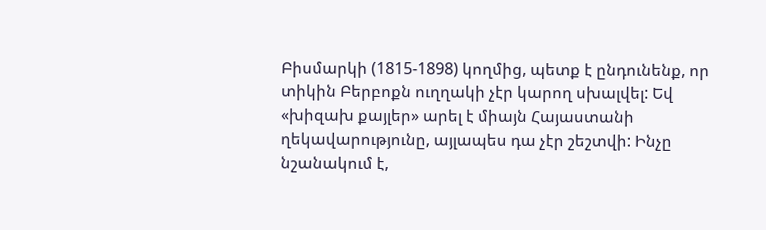Բիսմարկի (1815-1898) կողմից, պետք է ընդունենք, որ տիկին Բերբոքն ուղղակի չէր կարող սխալվել: Եվ «խիզախ քայլեր» արել է միայն Հայաստանի ղեկավարությունը, այլապես դա չէր շեշտվի: Ինչը նշանակում է,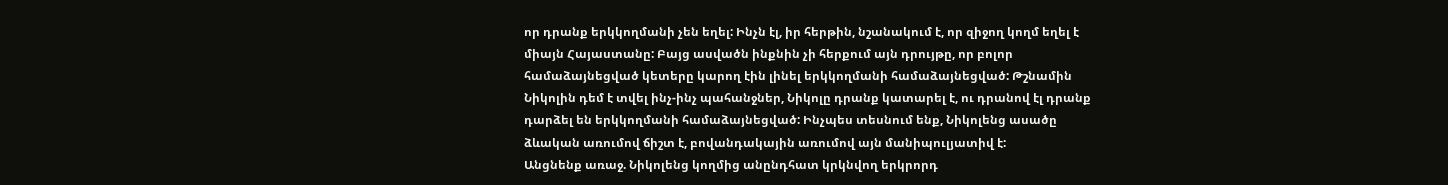որ դրանք երկկողմանի չեն եղել: Ինչն էլ, իր հերթին, նշանակում է, որ զիջող կողմ եղել է միայն Հայաստանը: Բայց ասվածն ինքնին չի հերքում այն դրույթը, որ բոլոր համաձայնեցված կետերը կարող էին լինել երկկողմանի համաձայնեցված: Թշնամին Նիկոլին դեմ է տվել ինչ-ինչ պահանջներ, Նիկոլը դրանք կատարել է, ու դրանով էլ դրանք դարձել են երկկողմանի համաձայնեցված: Ինչպես տեսնում ենք, Նիկոլենց ասածը ձևական առումով ճիշտ է, բովանդակային առումով այն մանիպուլյատիվ է:
Անցնենք առաջ. Նիկոլենց կողմից անընդհատ կրկնվող երկրորդ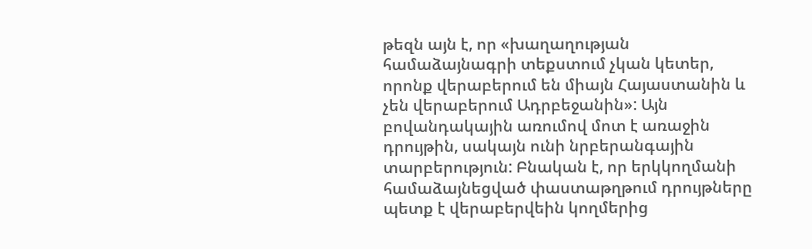թեզն այն է, որ «խաղաղության համաձայնագրի տեքստում չկան կետեր, որոնք վերաբերում են միայն Հայաստանին և չեն վերաբերում Ադրբեջանին»: Այն բովանդակային առումով մոտ է առաջին դրույթին, սակայն ունի նրբերանգային տարբերություն: Բնական է, որ երկկողմանի համաձայնեցված փաստաթղթում դրույթները պետք է վերաբերվեին կողմերից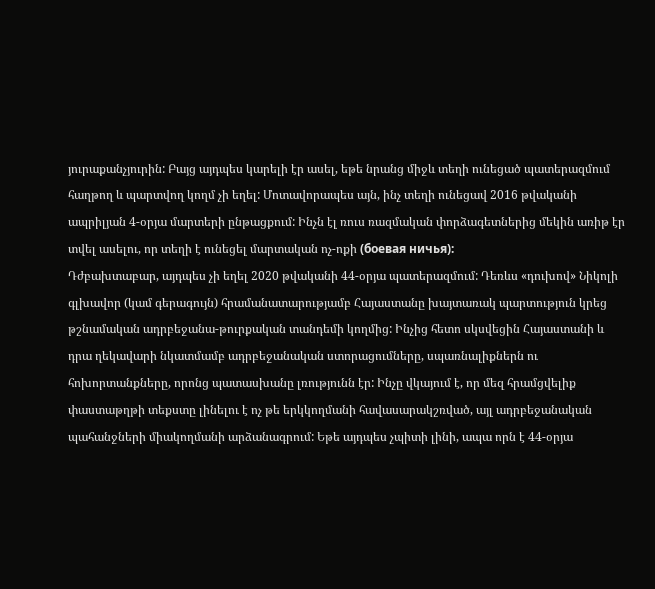յուրաքանչյուրին: Բայց այդպես կարելի էր ասել, եթե նրանց միջև տեղի ունեցած պատերազմում հաղթող և պարտվող կողմ չի եղել: Մոտավորապես այն, ինչ տեղի ունեցավ 2016 թվականի ապրիլյան 4-օրյա մարտերի ընթացքում: Ինչն էլ ռուս ռազմական փորձագետներից մեկին առիթ էր տվել ասելու, որ տեղի է ունեցել մարտական ոչ-ոքի (боевая ничья):
Դժբախտաբար, այդպես չի եղել 2020 թվականի 44-օրյա պատերազմում: Դեռևս «դուխով» Նիկոլի գլխավոր (կամ գերագույն) հրամանատարությամբ Հայաստանը խայտառակ պարտություն կրեց թշնամական ադրբեջանա-թուրքական տանդեմի կողմից: Ինչից հետո սկսվեցին Հայաստանի և դրա ղեկավարի նկատմամբ ադրբեջանական ստորացումները, սպառնալիքներն ու հոխորտանքները, որոնց պատասխանը լռությունն էր: Ինչը վկայում է, որ մեզ հրամցվելիք փաստաթղթի տեքստը լինելու է ոչ թե երկկողմանի հավասարակշռված, այլ ադրբեջանական պահանջների միակողմանի արձանագրում: Եթե այդպես չպիտի լինի, ապա որն է 44-օրյա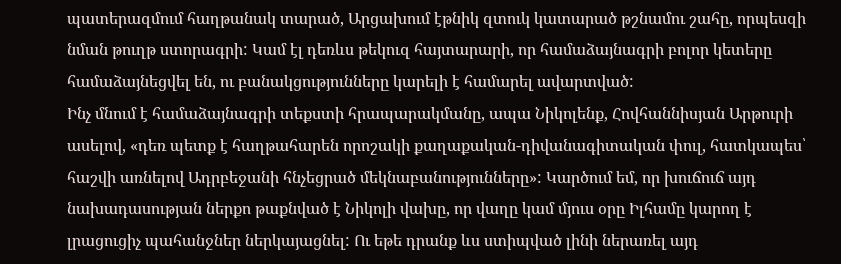պատերազմում հաղթանակ տարած, Արցախում էթնիկ զտուկ կատարած թշնամու շահը, որպեսզի նման թուղթ ստորագրի: Կամ էլ դեռևս թեկուզ հայտարարի, որ համաձայնագրի բոլոր կետերը համաձայնեցվել են, ու բանակցությունները կարելի է համարել ավարտված:
Ինչ մնում է համաձայնագրի տեքստի հրապարակմանը, ապա Նիկոլենք, Հովհաննիսյան Արթուրի ասելով, «դեռ պետք է հաղթահարեն որոշակի քաղաքական-դիվանագիտական փուլ, հատկապես՝ հաշվի առնելով Ադրբեջանի հնչեցրած մեկնաբանությունները»: Կարծում եմ, որ խուճուճ այդ նախադասության ներքո թաքնված է Նիկոլի վախը, որ վաղը կամ մյուս օրը Իլհամը կարող է լրացուցիչ պահանջներ ներկայացնել: Ու եթե դրանք ևս ստիպված լինի ներառել այդ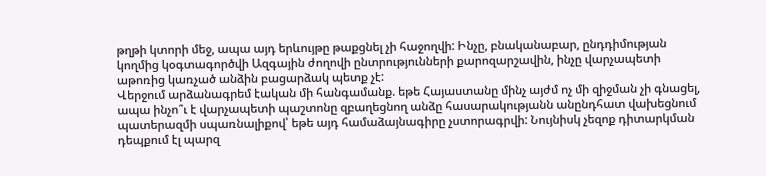թղթի կտորի մեջ, ապա այդ երևույթը թաքցնել չի հաջողվի: Ինչը, բնականաբար, ընդդիմության կողմից կօգտագործվի Ազգային ժողովի ընտրությունների քարոզարշավին, ինչը վարչապետի աթոռից կառչած անձին բացարձակ պետք չէ:
Վերջում արձանագրեմ էական մի հանգամանք. եթե Հայաստանը մինչ այժմ ոչ մի զիջման չի գնացել, ապա ինչո՞ւ է վարչապետի պաշտոնը զբաղեցնող անձը հասարակությանն անընդհատ վախեցնում պատերազմի սպառնալիքով՝ եթե այդ համաձայնագիրը չստորագրվի: Նույնիսկ չեզոք դիտարկման դեպքում էլ պարզ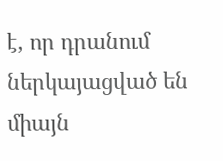է, որ դրանում ներկայացված են միայն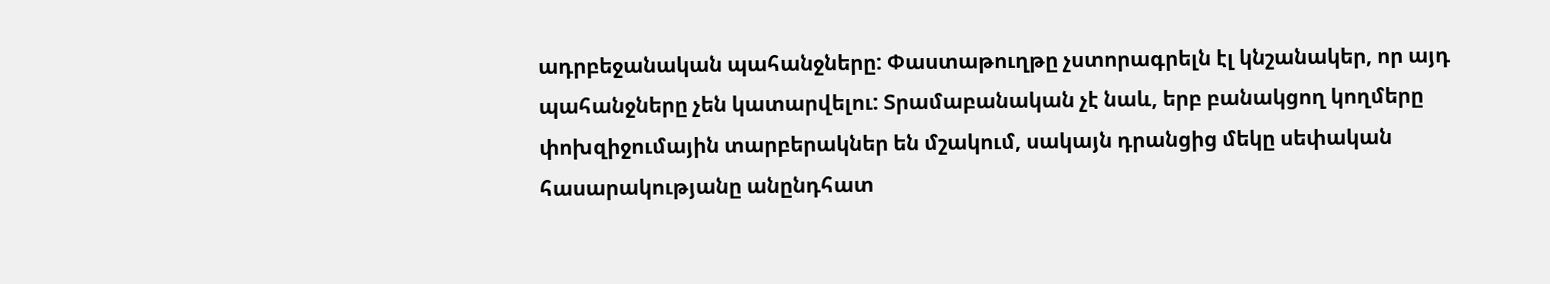ադրբեջանական պահանջները: Փաստաթուղթը չստորագրելն էլ կնշանակեր, որ այդ պահանջները չեն կատարվելու: Տրամաբանական չէ նաև, երբ բանակցող կողմերը փոխզիջումային տարբերակներ են մշակում, սակայն դրանցից մեկը սեփական հասարակությանը անընդհատ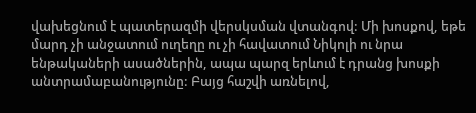վախեցնում է պատերազմի վերսկսման վտանգով: Մի խոսքով, եթե մարդ չի անջատում ուղեղը ու չի հավատում Նիկոլի ու նրա ենթակաների ասածներին, ապա պարզ երևում է դրանց խոսքի անտրամաբանությունը: Բայց հաշվի առնելով,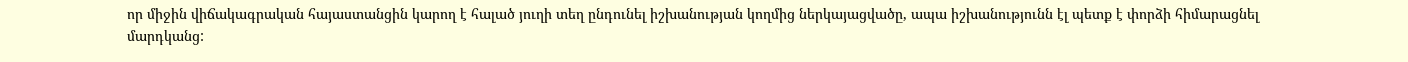որ միջին վիճակագրական հայաստանցին կարող է հալած յուղի տեղ ընդունել իշխանության կողմից ներկայացվածը, ապա իշխանությունն էլ պետք է փորձի հիմարացնել մարդկանց: